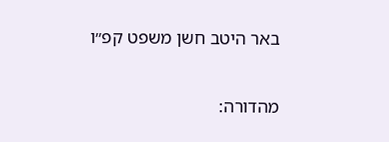באר היטב חשן משפט קפ״ו

מהדורה: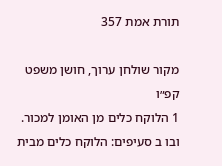תורת אמת 357

מקור שולחן ערוך, חושן משפט קפ״ו
1 הלוקח כלים מן האומן למכור. ובו ב סעיפים: הלוקח כלים מבית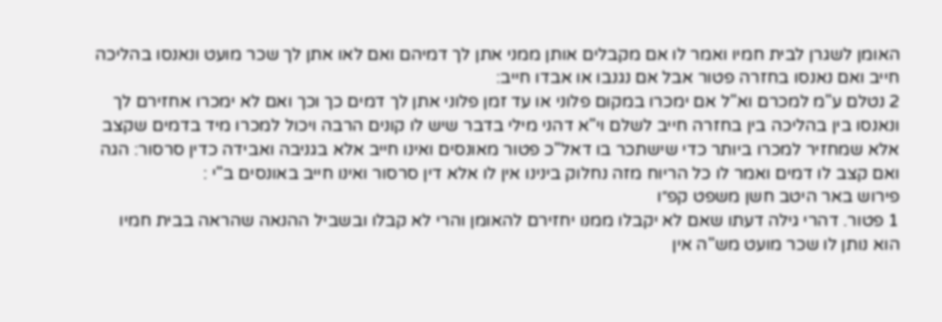האומן לשגרן לבית חמיו ואמר לו אם מקבלים אותן ממני אתן לך דמיהם ואם לאו אתן לך שכר מועט ונאנסו בהליכה חייב ואם נאנסו בחזרה פטור אבל אם נגנבו או אבדו חייב:
2 נטלם ע"מ למכרם וא"ל אם ימכרו במקום פלוני או עד זמן פלוני אתן לך דמים כך וכך ואם לא ימכרו אחזירם לך ונאנסו בין בהליכה בין בחזרה חייב לשלם וי"א דהני מילי בדבר שיש לו קונים הרבה ויכול למכרו מיד בדמים שקצב אלא שמחזיר למכרו ביותר כדי שישתכר בו דאל"כ פטור מאונסים ואינו חייב אלא בגניבה ואבידה כדין סרסור: הגה ואם קצב לו דמים ואמר לו כל הריוח מזה נחלוק בינינו אין לו אלא דין סרסור ואינו חייב באונסים ב"י :
פירוש באר היטב חשן משפט קפ״ו
1 פטור. דהרי גילה דעתו שאם לא יקבלו ממנו יחזירם להאומן והרי לא קבלו ובשביל ההנאה שהראה בבית חמיו הוא נותן לו שכר מועט מש"ה אין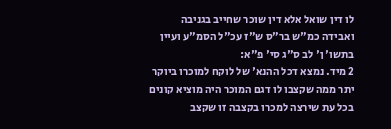לו דין שואל אלא דין שוכר שחייב בגניבה ואבידה כמ"ש בר"ס ש"ז עכ"ל הסמ"ע ועיין בתשו' ן' לב ס"ג סי' פ"א:
2 מיד. נמצא דכל ההנא' של לוקח למוכרו ביוקר יתר ממה שקצבו לו דגם המוכר היה מוציא קונים בכל עת שירצה למכרו בקצבה זו שקצב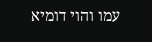עמו והוי דומיא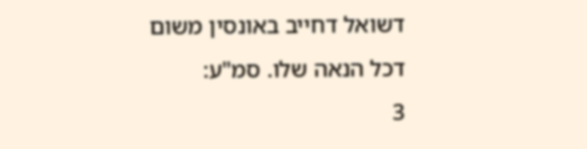דשואל דחייב באונסין משום דכל הנאה שלו. סמ"ע:
3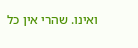ואינו. שהרי אין כל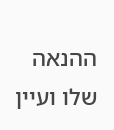ההנאה שלו ועיין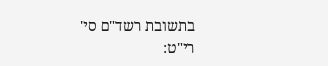בתשובת רשד"ם סי' רי"ט: